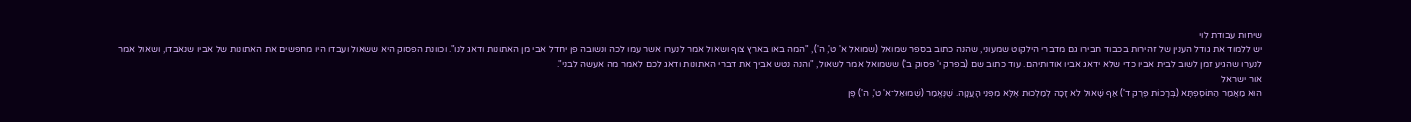שיחות עבודת לוי
יש ללמוד את גודל הענין של זהירות בכבוד חבירו גם מדברי הילקוט שמעוני, שהנה כתוב בספר שמואל (שמואל א' ט', ה'), "המה באו בארץ צוף ושאול אמר לנערו אשר עמו לכה ונשובה פן יחדל אבי מן האתונות ודאג לנו". וכוונת הפסוק היא ששאול ועבדו היו מחפשים את האתונות של אביו שנאבדו, ושאול אמר לנערו שהגיע זמן לשוב לבית אביו כדי שלא ידאג אביו אודותיהם. עוד כתוב שם (בפרק י' פסוק ב') ששמואל אמר לשאול, "והנה נטש אביך את דברי האתונות ודאג לכם לאמר מה אעשה לבני".
אור ישראל
הוּא מַאֲמַר הַתּוֹסֶפְתָּא (בְּרָכוֹת פֶּרֶק ד') אַף שָׁאוּל לֹא זָכָה לְמַלְכוּת אֶלָּא מִפְּנֵי הָעֲנָוָה. שֶׁנֶּאֱמַר (שְׁמוּאֵל־א' ט', ה') פֶּן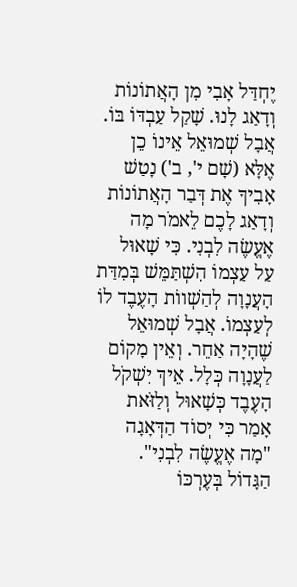יֶחְדַּל אָבִי מִן הָאֲתוֹנוֹת וְדָאַג לָנוּ. שָׁקַל עַבְדּוֹ בּוֹ. אֲבָל שְׁמוּאֵל אֵינוֹ כֵן אֶלָּא (שָׁם י', ב') נָטַשׁ אָבִיךָ אֶת דְּבַר הָאֲתוֹנוֹת וְדָאַג לָכֶם לֵאמֹר מָה אֶעֱשֶׂה לִבְנִי. כִּי שָׁאוּל עַל עַצְמוֹ הִשְׁתַּמֵּשׁ בְּמִדַּת הָעֲנָוָה לְהַשְׁווֹת הָעֶבֶד לוֹ לְעַצְמוֹ. אֲבָל שְׁמוּאֵל שֶׁהָיָה אַחֵר. וְאֵין מָקוֹם לַעֲנָוָה כְּלָל. אֵיךְ יִשְׁקֹל הָעֶבֶד כְּשָׁאוּל וְלַזֹּאת אָמַר כִּי יְסוֹד הַדְּאָגָה "מָה אֶעֱשֶׂה לִבְנִי". הַגָּדוֹל בְּעֶרְכּוֹ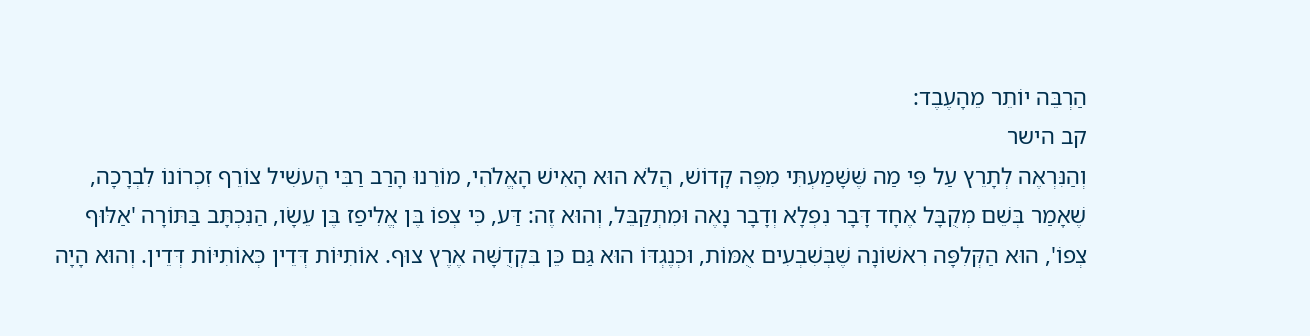הַרְבֵּה יוֹתֵר מֵהָעֶבֶד:
קב הישר
וְהַנִּרְאֶה לְתָרֵץ עַל פִּי מַה שֶּׁשָּׁמַעְתִּי מִפֶּה קָדוֹשׁ, הֲלֹא הוּא הָאִישׁ הָאֱלֹהִי, מוֹרֵנוּ הָרַב רַבִּי הֶעשִׁיל צוֹרֵף זִכְרוֹנוֹ לִבְרָכָה, שֶׁאָמַר בְּשֵׁם מְקֻבָּל אֶחָד דָּבָר נִפְלָא וְדָבָר נָאֶה וּמִתְקַבֵּל, וְהוּא זֶה: דַּע, כִּי צְפוֹ בֶּן אֱלִיפַז בֶּן עֵשָׂו, הַנִּכְתָּב בַּתּוֹרָה 'אַלּוּף צְפוֹ', הוּא הַקְּלִפָּה רִאשׁוֹנָה שֶׁבְּשִׁבְעִים אֻמּוֹת, וּכְנֶגְדּוֹ הוּא גַּם כֵּן בִּקְדֻשָּׁה אֶרֶץ צוּף. אוֹתִיּוֹת דְּדֵין כְּאוֹתִיּוֹת דְּדֵין. וְהוּא הָיָה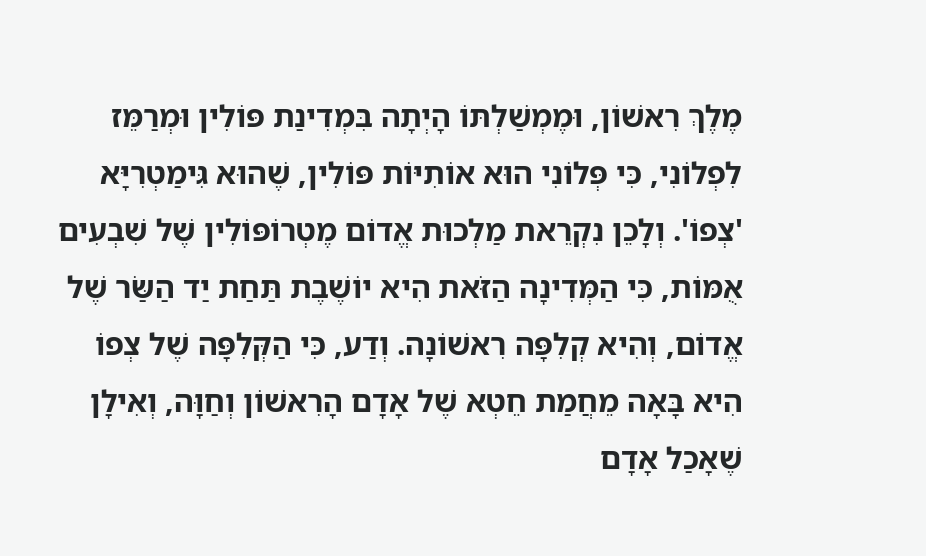מֶלֶךְ רִאשׁוֹן, וּמֶמְשַׁלְתּוֹ הָיְתָה בִּמְדִינַת פּוֹלִין וּמְרַמֵּז לִפְלוֹנִי, כִּי פְּלוֹנִי הוּא אוֹתִיּוֹת פּוֹלִין, שֶׁהוּא גִּימַטְרִיָּא 'צְפוֹ'. וְלָכֵן נִקְרֵאת מַלְכוּת אֱדוֹם מֶטְרוֹפּוֹלִין שֶׁל שִׁבְעִים אֻמּוֹת, כִּי הַמְּדִינָה הַזֹּאת הִיא יוֹשֶׁבֶת תַּחַת יַד הַשַּׂר שֶׁל אֱדוֹם, וְהִיא קְלִפָּה רִאשׁוֹנָה. וְדַע, כִּי הַקְּלִפָּה שֶׁל צְפוֹ הִיא בָּאָה מֵחֲמַת חֵטְא שֶׁל אָדָם הָרִאשׁוֹן וְחַוָּה, וְאִילָן שֶׁאָכַל אָדָם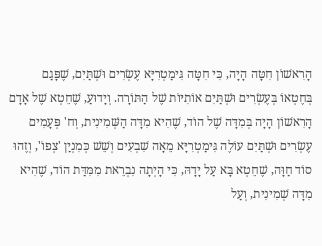הָרִאשׁוֹן חִטָּה הָיָה, כִּי חִטָּה גִּימַטְרִיָּא עֶשְׂרִים וּשְׁתַּיִם, שֶׁפָּגַם בְּחֶטְאוֹ בְּעֶשְׂרִים וּשְׁתַּיִם אוֹתִיּוֹת שֶׁל הַתּוֹרָה. וְיָדוּעַ, שֶׁחֵטְא שֶׁל אָדָם הָרִאשׁוֹן הָיָה בְּמִדָּה שֶׁל הוֹד, שֶׁהִיא מִדָּה הַשְּׁמִינִית, וְח' פְּעָמִים עֶשְׂרִים וּשְׁתַּיִם עוֹלֶה גִּימַטְרִיָּא מֵאָה שִׁבְעִים וְשֵׁשׁ כְּמִנְיַן 'צְפוֹ', וְזֶהוּ סוֹד חַוָּה, שֶׁחֵטְא בָּא עַל יָדָהּ, כִּי הָיְתָה נִבְרֵאת מִמִּדַּת הוֹד, שֶׁהִיא מִדָּה שְׁמִינִית, וְעַל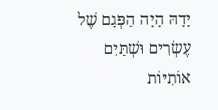יָדָהּ הָיָה הַפְּגָם שֶׁל עֶשְׂרִים וּשְׁתַּיִם אוֹתִיּוֹת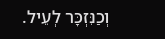וְכַנִּזְכָּר לְעֵיל.